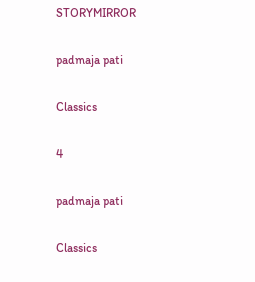STORYMIRROR

padmaja pati

Classics

4

padmaja pati

Classics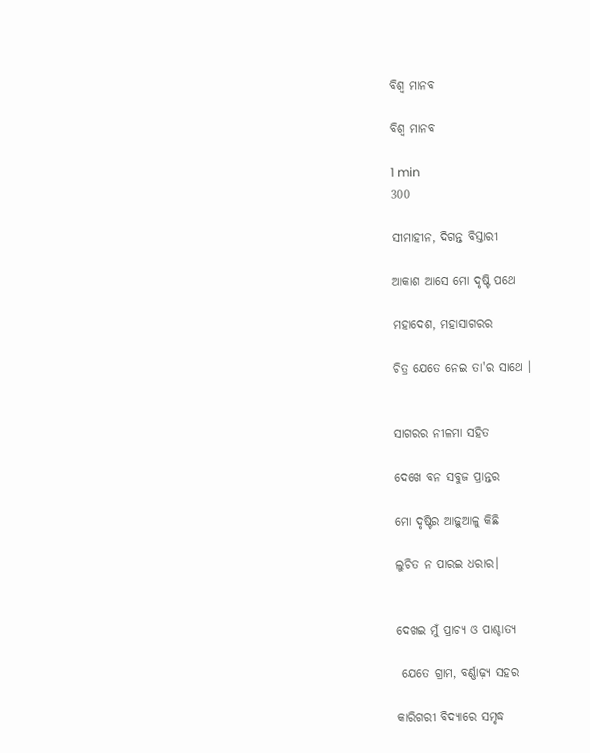ବିଶ୍ଵ ମାନବ

ବିଶ୍ଵ ମାନବ

1 min
300

ସୀମାହୀନ, ଦିଗନ୍ତ ବିସ୍ତାରୀ

ଆକାଶ ଆସେ ମୋ ଦୃଷ୍ଟି ପଥେ

ମହାଦେଶ, ମହାସାଗରର

ଚିତ୍ର ଯେତେ ନେଇ ତା'ର ସାଥେ ।


ସାଗରର ନୀଳମା ସହିତ

ଦେଖେ ବନ ସବୁଜ ପ୍ରାନ୍ତର

ମୋ ଦୃଷ୍ଟିର ଆଢ଼ୁଆଳୁ କିଛି

ଲୁଚିତ ନ ପାରଇ ଧରାର।


ଦେଖଇ ମୁଁ ପ୍ରାଚ୍ୟ ଓ ପାଶ୍ଚାତ୍ୟ

 ଯେତେ ଗ୍ରାମ, ବର୍ଣ୍ଣାଢ଼୍ୟ ସହର

କାରିଗରୀ ବିଦ୍ୟାରେ ସମୃଦ୍ଧ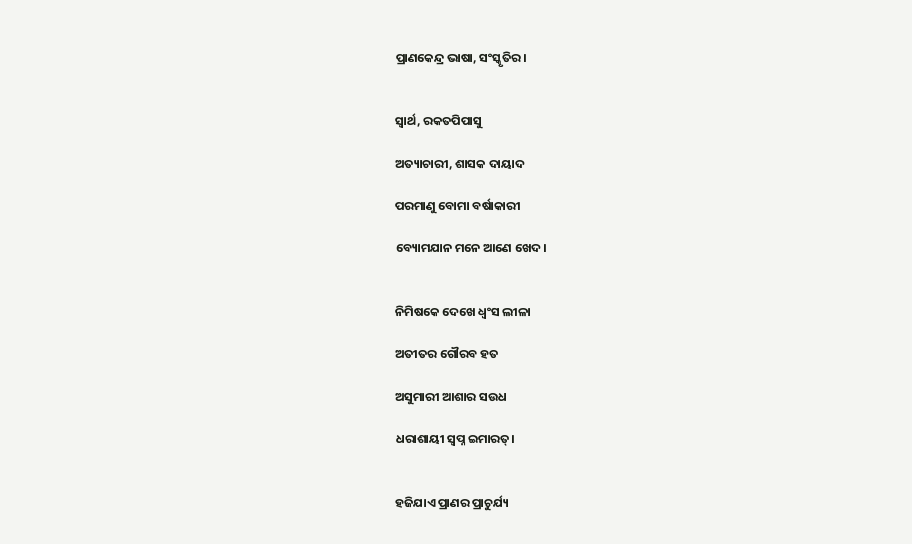ପ୍ରାଣକେନ୍ଦ୍ର ଭାଷା, ସଂସ୍କୃତିର।


ସ୍ବାର୍ଥ, ରକତପିପାସୁ

ଅତ୍ୟାଚାରୀ, ଶାସକ ଦାୟାଦ

ପରମାଣୁ ବୋମା ବର୍ଷାକାରୀ

ବ୍ୟୋମଯାନ ମନେ ଆଣେ ଖେଦ।


ନିମିଷକେ ଦେଖେ ଧ୍ଵଂସ ଲୀଳା

ଅତୀତର ଗୌରବ ହତ

ଅସୁମାରୀ ଆଶାର ସଉଧ

ଧରାଶାୟୀ ସ୍ବପ୍ନ ଇମାରତ୍।


ହଜିଯାଏ ପ୍ରାଣର ପ୍ରାଚୁର୍ଯ୍ୟ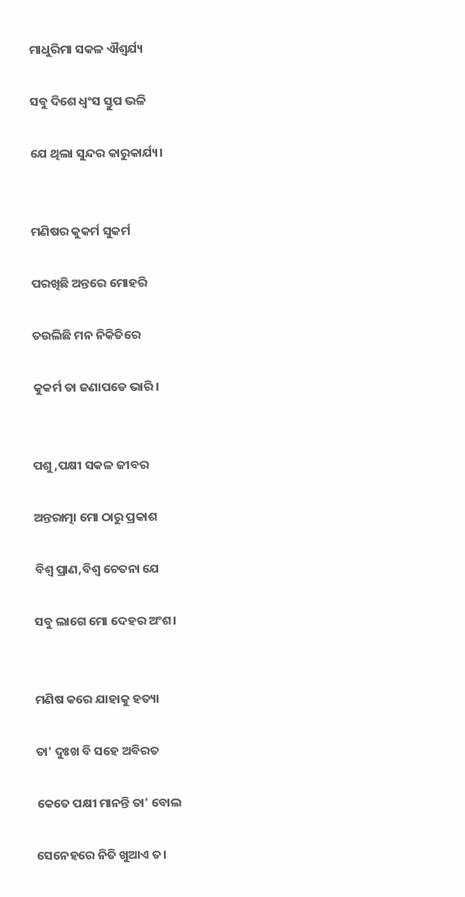ମାଧୁରିମା ସକଳ ଐଶ୍ୱର୍ଯ୍ୟ

ସବୁ ଦିଶେ ଧ୍ଵଂସ ସ୍ତୁପ ଭଳି

ଯେ ଥିଲା ସୁନ୍ଦର କାରୁକାର୍ଯ୍ୟ।


ମଣିଷର କୁକର୍ମ ସୁକର୍ମ

ପରଖିଛି ଅନ୍ତରେ ମୋହରି

ତଉଲିଛି ମନ ନିକିତିରେ

କୁକର୍ମ ତା ଜଣାପଡେ ଭାରି।


ପଶୁ ,ପକ୍ଷୀ ସକଳ ଜୀବର

ଅନ୍ତରାତ୍ମା ମୋ ଠାରୁ ପ୍ରକାଶ

ବିଶ୍ଵ ପ୍ରାଣ,ବିଶ୍ଵ ଚେତନା ଯେ

ସବୁ ଲାଗେ ମୋ ଦେହର ଅଂଶ।


ମଣିଷ କରେ ଯାହାକୁ ହତ୍ୟା

ତା' ଦୁଃଖ ବି ସହେ ଅବିରତ

କେତେ ପକ୍ଷୀ ମାନନ୍ତି ତା' ବୋଲ

ସେନେହରେ ନିତି ଖୁଆଏ ତ।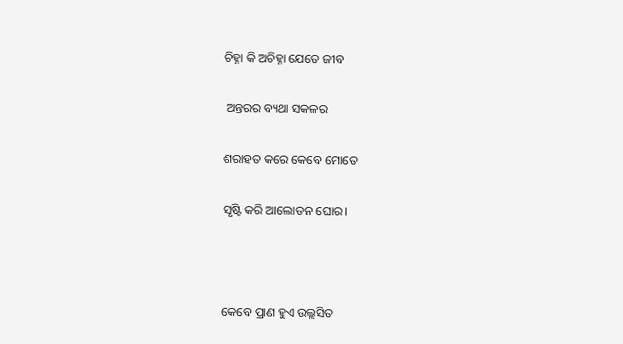ଚିହ୍ନା କି ଅଚିହ୍ନା ଯେତେ ଜୀବ

 ଅନ୍ତରର ବ୍ୟଥା ସକଳର

ଶରାହତ କରେ କେବେ ମୋତେ

ସୃଷ୍ଟି କରି ଆଲୋଡନ ଘୋର।



କେବେ ପ୍ରାଣ ହୁଏ ଉଲ୍ଲସିତ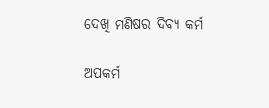ଦେଖି ମଣିଷର ଦିବ୍ୟ କର୍ମ

ଅପକର୍ମ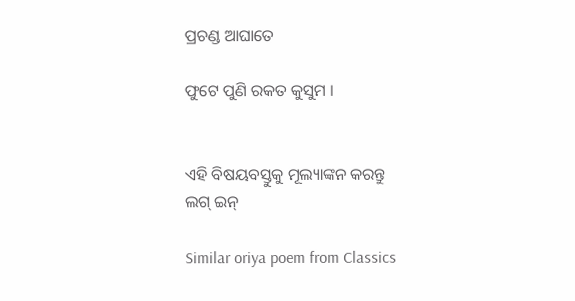ପ୍ରଚଣ୍ଡ ଆଘାତେ

ଫୁଟେ ପୁଣି ରକତ କୁସୁମ ।


ଏହି ବିଷୟବସ୍ତୁକୁ ମୂଲ୍ୟାଙ୍କନ କରନ୍ତୁ
ଲଗ୍ ଇନ୍

Similar oriya poem from Classics